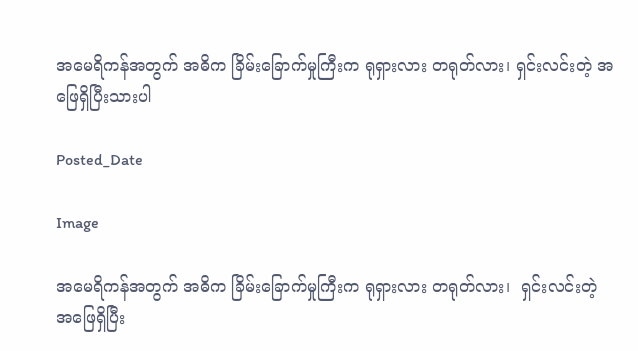အမေရိကန်အတွက် အဓိက ခြိမ်းခြောက်မှုကြီးက ရုရှားလား တရုတ်လား၊ ရှင်းလင်းတဲ့ အဖြေရှိပြီးသားပါ

Posted_Date

Image

အမေရိကန်အတွက် အဓိက ခြိမ်းခြောက်မှုကြီးက ရုရှားလား တရုတ်လား၊  ရှင်းလင်းတဲ့ အဖြေရှိပြီး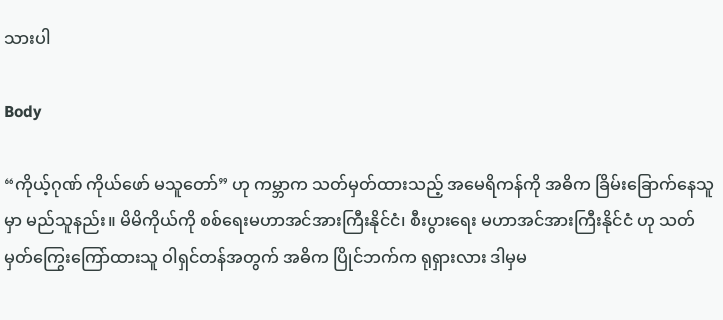သားပါ

Body

“ကိုယ့်ဂုဏ် ကိုယ်ဖော် မသူတော်” ဟု ကမ္ဘာက သတ်မှတ်ထားသည့် အမေရိကန်ကို အဓိက ခြိမ်းခြောက်နေသူမှာ မည်သူနည်း။ မိမိကိုယ်ကို စစ်ရေးမဟာအင်အားကြီးနိုင်ငံ၊ စီးပွားရေး မဟာအင်အားကြီးနိုင်ငံ ဟု သတ်မှတ်ကြွေးကြော်ထားသူ ဝါရှင်တန်အတွက် အဓိက ပြိုင်ဘက်က ရုရှားလား ဒါမှမ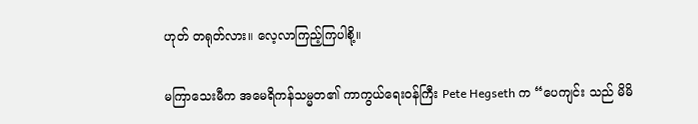ဟုတ် တရုတ်လား။ လေ့လာကြည့်ကြပါစို့။

မကြာသေးမီက အမေရိကန်သမ္မတ၏ ကာကွယ်ရေးဝန်ကြီး Pete Hegseth က “ပေကျင်း သည် မိမိ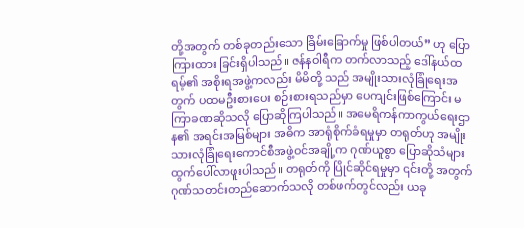တို့အတွက် တစ်ခုတည်းသော ခြိမ်းခြောက်မှု ဖြစ်ပါတယ်” ဟု ပြောကြားထား ခြင်းရှိပါသည်။ ဇန်နဝါရီက တက်လာသည့် ဒေါ်နယ်ထရမ့်၏ အစိုးရအဖွဲ့ကလည်း မိမိတို့ သည် အမျိုးသားလုံခြုံရေးအတွက် ပထမဦးစားပေး စဉ်းစားရသည်မှာ ပေကျင်းဖြစ်ကြောင်း မကြာခဏဆိုသလို ပြောဆိုကြပါသည်။ အမေရိကန်ကာကွယ်ရေးဌာန၏ အရင်းအမြစ်များ အဓိက အာရုံစိုက်ခံရမှုမှာ တရုတ်ဟု အမျိုးသားလုံခြုံရေးကောင်စီအဖွဲ့ဝင်အချို့က ဂုဏ်ယူစွာ ပြောဆိုသံများ ထွက်ပေါ်လာဖူးပါသည်။ တရုတ်ကို ပြိုင်ဆိုင်ရမှုမှာ ၎င်းတို့ အတွက် ဂုဏ်သတင်းတည်ဆောက်သလို တစ်ဖက်တွင်လည်း ယခု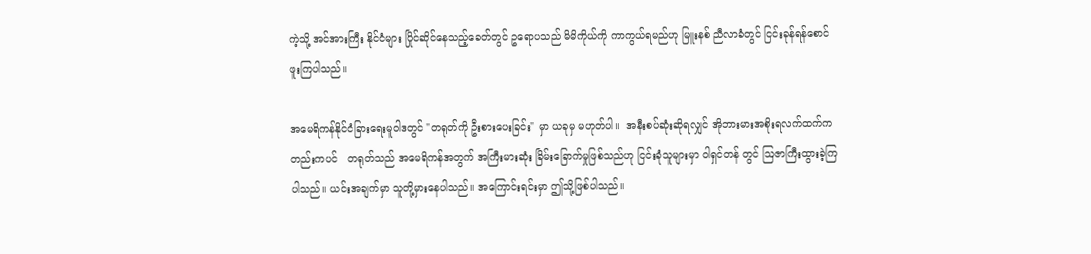ကဲ့သို့ အင်အားကြီး နိုင်ငံများ ပြိုင်ဆိုင်နေသည့်ခေတ်တွင် ဥရောပသည် မိမိကိုယ်ကို ကာကွယ်ရမည်ဟု မြူးနစ် ညီလာခံတွင် ငြင်းခုန်ရန်စောင်ဖူးကြပါသည်။

အမေရိကန်နိုင်ငံခြားရေးမူဝါဒတွင် "တရုတ်ကို ဦးစားပေးခြင်း" မှာ ယခုမှ မဟုတ်ပါ။  အနီးစပ်ဆုံးဆိုရလျှင် အိုဘားမားအစိုးရလက်ထက်ကတည်းကပင်   တရုတ်သည် အမေရိကန်အတွက် အကြီးမားဆုံး ခြိမ်းခြောက်မှုဖြစ်သည်ဟု ငြင်းခုံသူများမှာ ဝါရှင်တန် တွင် ဩဇာကြီးထွားခဲ့ကြပါသည်။ ယင်းအချက်မှာ သူတို့မှားနေပါသည်။ အကြောင်းရင်းမှာ ဤသို့ဖြစ်ပါသည်။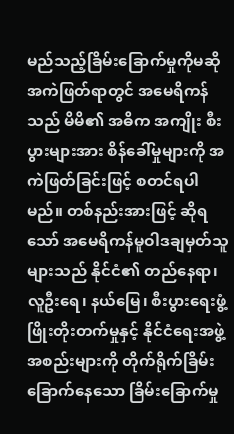မည်သည့်ခြိမ်းခြောက်မှုကိုမဆို အကဲဖြတ်ရာတွင် အမေရိကန်သည် မိမိ၏ အဓိက အကျိုး စီးပွားများအား စိန်ခေါ်မှုများကို အကဲဖြတ်ခြင်းဖြင့် စတင်ရပါမည်။ တစ်နည်းအားဖြင့် ဆိုရသော် အမေရိကန်မူဝါဒချမှတ်သူများသည် နိုင်ငံ၏ တည်နေရာ၊ လူဦးရေ၊ နယ်မြေ၊ စီးပွားရေးဖွံ့ဖြိုးတိုးတက်မှုနှင့် နိုင်ငံရေးအဖွဲ့အစည်းများကို တိုက်ရိုက်ခြိမ်းခြောက်နေသော ခြိမ်းခြောက်မှု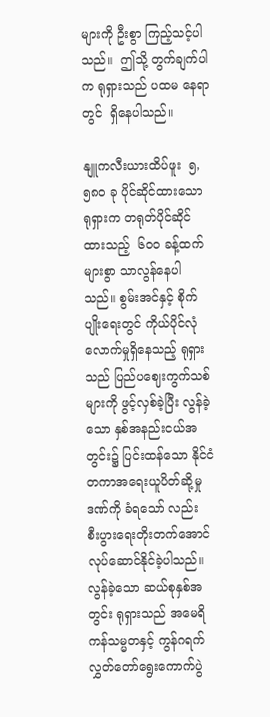များကို ဦးစွာ ကြည့်သင့်ပါသည်။  ဤသို့ တွက်ချက်ပါက ရုရှားသည် ပထမ နေရာတွင်  ရှိနေပါသည်။

နျူကလီးယားထိပ်ဖူး  ၅,၅၈၀ ခု ပိုင်ဆိုင်ထားသော  ရုရှားက တရုတ်ပိုင်ဆိုင်ထားသည့်  ၆၀၀ ခန့်ထက် များစွာ သာလွန်နေပါသည်။ စွမ်းအင်နှင့် စိုက်ပျိုးရေးတွင် ကိုယ်ပိုင်လုံလောက်မှုရှိနေသည့် ရုရှားသည် ပြည်ပဈေးကွက်သစ်များကို ဖွင့်လှစ်ခဲ့ပြီး လွန်ခဲ့သော နှစ်အနည်းငယ်အတွင်း၌ ပြင်းထန်သော နိုင်ငံတကာအရေးယူပိတ်ဆို့မှု ဒဏ်ကို ခံရသော် လည်း  စီးပွားရေးတိုးတက်အောင် လုပ်ဆောင်နိုင်ခဲ့ပါသည်။ လွန်ခဲ့သော ဆယ်စုနှစ်အတွင်း ရုရှားသည် အမေရိကန်သမ္မတနှင့် ကွန်ဂရက်လွှတ်တော်ရွေးကောက်ပွဲ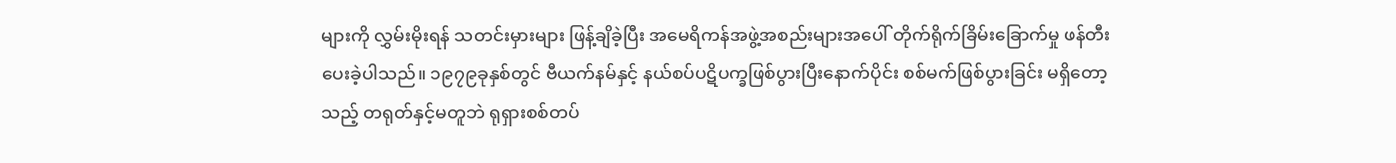များကို လွှမ်းမိုးရန် သတင်းမှားများ ဖြန့်ချိခဲ့ပြီး အမေရိကန်အဖွဲ့အစည်းများအပေါ် တိုက်ရိုက်ခြိမ်းခြောက်မှု ဖန်တီးပေးခဲ့ပါသည်။ ၁၉၇၉ခုနှစ်တွင် ဗီယက်နမ်နှင့် နယ်စပ်ပဋိပက္ခဖြစ်ပွားပြီးနောက်ပိုင်း စစ်မက်ဖြစ်ပွားခြင်း မရှိတော့သည့် တရုတ်နှင့်မတူဘဲ ရုရှားစစ်တပ်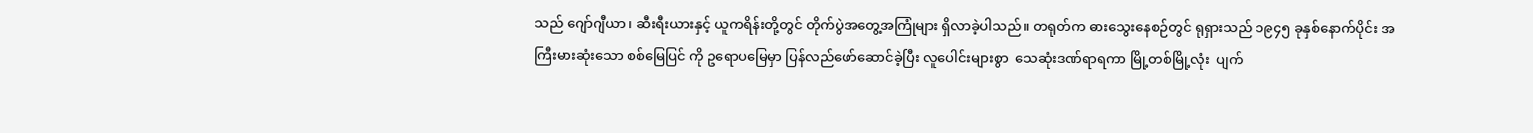သည် ဂျော်ဂျီယာ၊ ဆီးရီးယားနှင့် ယူကရိန်းတို့တွင် တိုက်ပွဲအတွေ့အကြုံများ ရှိလာခဲ့ပါသည်။ တရုတ်က ဓားသွေးနေစဉ်တွင် ရုရှားသည် ၁၉၄၅ ခုနှစ်နောက်ပိုင်း အကြီးမားဆုံးသော စစ်မြေပြင် ကို ဥရောပမြေမှာ ပြန်လည်ဖော်ဆောင်ခဲ့ပြီး လူပေါင်းများစွာ  သေဆုံးဒဏ်ရာရကာ မြို့တစ်မြို့လုံး  ပျက်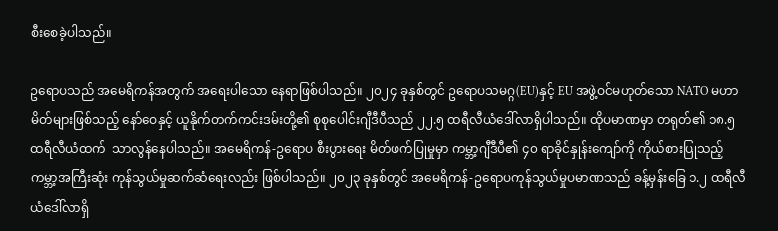စီးစေခဲ့ပါသည်။

ဥရောပသည် အမေရိကန်အတွက် အရေးပါသော နေရာဖြစ်ပါသည်။ ၂၀၂၄ ခုနှစ်တွင် ဥရောပသမဂ္ဂ(EU)နှင့် EU အဖွဲ့ဝင်မဟုတ်သော NATO မဟာမိတ်များဖြစ်သည့် နော်ဝေနှင့် ယူနိုက်တက်ကင်းဒမ်းတို့၏ စုစုပေါင်းဂျီဒီပီသည် ၂၂.၅ ထရီလီယံဒေါ်လာရှိပါသည်။ ထိုပမာဏမှာ တရုတ်၏ ၁၈.၅ ထရီလီယံထက်  သာလွန်နေပါသည်။ အမေရိကန်-ဥရောပ စီးပွားရေး မိတ်ဖက်ပြုမှုမှာ ကမ္ဘာ့ဂျီဒီပီ၏ ၄၀ ရာခိုင်နှုန်းကျော်ကို ကိုယ်စားပြုသည့် ကမ္ဘာ့အကြီးဆုံး ကုန်သွယ်မှုဆက်ဆံရေးလည်း ဖြစ်ပါသည်။ ၂၀၂၃ ခုနှစ်တွင် အမေရိကန်-ဥရောပကုန်သွယ်မှုပမာဏသည် ခန့်မှန်းခြေ ၁.၂ ထရီလီယံဒေါ်လာရှိ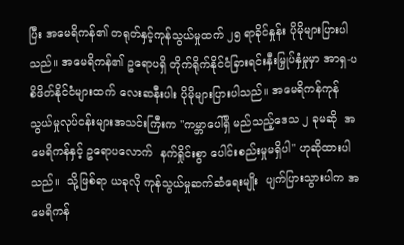ပြီး အမေရိကန်၏ တရုတ်နှင့်ကုန်သွယ်မှုထက် ၂၅ ရာခိုင်နှုန်း ပိုမိုများပြားပါသည်။ အမေရိကန်၏ ဥရောပရှိ တိုက်ရိုက်နိုင်ငံခြားရင်းနှီးမြှုပ်နှံမှုမှာ အာရှ-ပစိဖိတ်နိုင်ငံများထက် လေးဆနီးပါး ပိုမိုများပြားပါသည်။ အမေရိကန်ကုန်သွယ်မှုလုပ်ငန်းများအသင်းကြီးက "ကမ္ဘာပေါ်ရှိ မည်သည့်ဒေသ ၂ ခုမဆို  အမေရိကန်နှင့် ဥရောပလောက်  နက်ရှိုင်းစွာ ပေါင်းစည်းမှုမရှိပါ" ဟုဆိုထားပါသည်။  သို့ဖြစ်ရာ ယခုလို ကုန်သွယ်မှုဆက်ဆံရေးမျိုး  ပျက်ပြားသွားပါက အမေရိကန်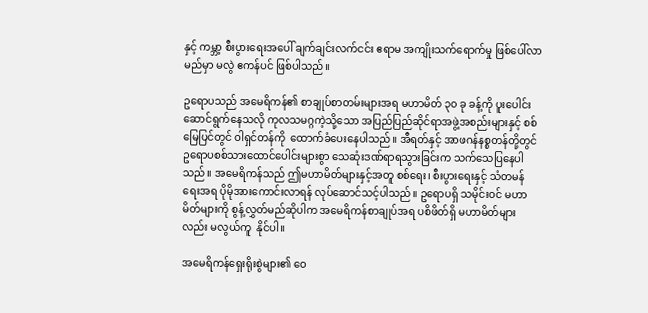နှင့် ကမ္ဘာ့ စီးပွားရေးအပေါ် ချက်ချင်းလက်ငင်း ဧရာမ အကျိုးသက်ရောက်မှု ဖြစ်ပေါ်လာမည်မှာ မလွဲ ဧကန်ပင် ဖြစ်ပါသည်။

ဥရောပသည် အမေရိကန်၏ စာချုပ်စာတမ်းများအရ မဟာမိတ် ၃၀ ခု ခန့်ကို ပူးပေါင်း ဆောင်ရွက်နေသလို ကုလသမဂ္ဂကဲ့သို့သော အပြည်ပြည်ဆိုင်ရာအဖွဲ့အစည်းများနှင့် စစ်မြေပြင်တွင် ဝါရှင်တန်ကို  ထောက်ခံပေးနေပါသည်။ အီရတ်နှင့် အာဖဂန်နစ္စတန်တို့တွင် ဥရောပစစ်သားထောင်ပေါင်းများစွာ သေဆုံးဒဏ်ရာရသွားခြင်းက သက်သေပြနေပါသည်။ အမေရိကန်သည် ဤမဟာမိတ်များနှင့်အတူ စစ်ရေး၊ စီးပွားရေးနှင့် သံတမန်ရေးအရ ပိုမိုအားကောင်းလာရန် လုပ်ဆောင်သင့်ပါသည်။ ဥရောပရှိ သမိုင်းဝင် မဟာမိတ်များကို စွန့်လွှတ်မည်ဆိုပါက အမေရိကန်စာချုပ်အရ ပစိဖိတ်ရှိ မဟာမိတ်များလည်း မလွယ်ကူ  နိုင်ပါ။

အမေရိကန်ရှေးရိုးစွဲများ၏ ဝေ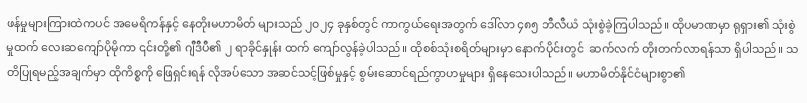ဖန်မှုများကြားထဲကပင် အမေရိကန်နှင့် နေတိုးမဟာမိတ် များသည် ၂၀၂၄ ခုနှစ်တွင် ကာကွယ်ရေးအတွက် ဒေါ်လာ ၄၈၅ ဘီလီယံ သုံးစွဲခဲ့ကြပါသည်။ ထိုပမာဏမှာ ရုရှား၏ သုံးစွဲမှုထက် လေးဆကျော်ပိုမိုကာ ၎င်းတို့၏ ဂျီဒီပီ၏ ၂ ရာခိုင်နှုန်း ထက် ကျော်လွန်ခဲ့ပါသည်။ ထိုစစ်သုံးစရိတ်များမှာ နောက်ပိုင်းတွင်  ဆက်လက် တိုးတက်လာရန်သာ ရှိပါသည်။ သတိပြုရမည့်အချက်မှာ ထိုကိစ္စကို ဖြေရှင်းရန် လိုအပ်သော အဆင်သင့်ဖြစ်မှုနှင့် စွမ်းဆောင်ရည်ကွာဟမှုများ ရှိနေသေးပါသည်။ မဟာမိတ်နိုင်ငံများစွာ၏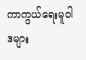ကာကွယ်ရေးမူဝါဒများ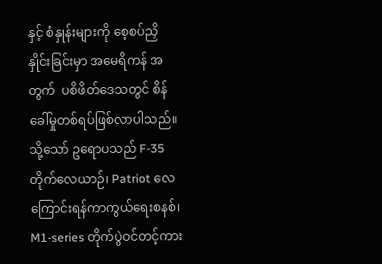နှင့် စံနှုန်းများကို စေ့စပ်ညှိနှိုင်းခြင်းမှာ အမေရိကန် အတွက်  ပစိဖိတ်ဒေသတွင် စိန်ခေါ်မှုတစ်ရပ်ဖြစ်လာပါသည်။ သို့သော် ဥရောပသည် F-35 တိုက်လေယာဉ်၊ Patriot လေကြောင်းရန်ကာကွယ်ရေးစနစ်၊ M1-series တိုက်ပွဲဝင်တင့်ကား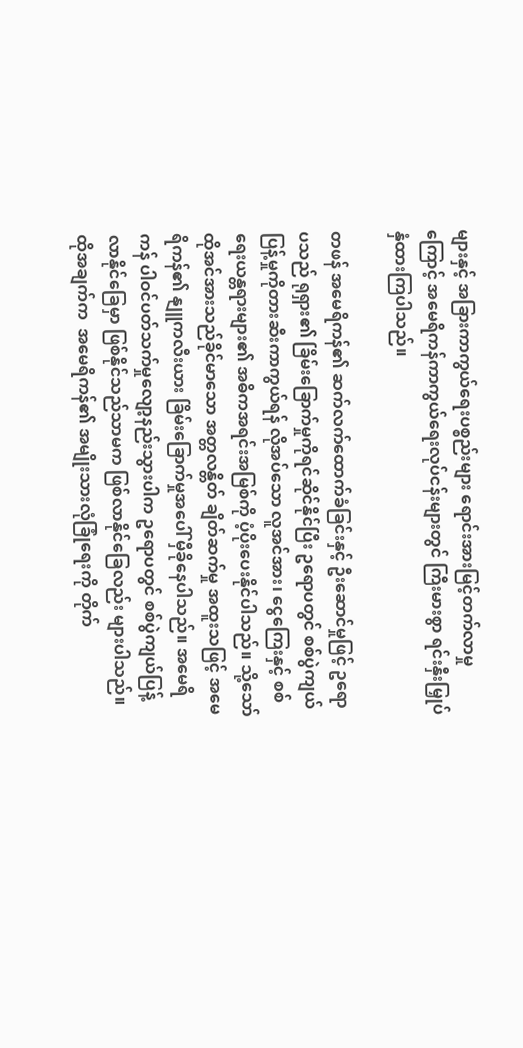များနှင့် အခြားကာကွယ်ရေးပစ္စည်းများ ရောင်းအားမြင့်တက်လာမှုကြောင့် အမေရိကန်ကာကွယ်ရေးလုပ်ငန်းများတွင် ကြီးမားစွာ ရင်းနှီးမြှုပ်နှံထားကြပါသည်။

တဖန် အမေရိကန်၏ ဆက်လက်ထောက်ခံခြင်းနှင့် ဦးဆောင်မှုဖြင့် ဥရောပသည် ရုရှား၏ ခြိမ်းခြောက်မှုကိုရင်ဆိုင်နိုင်ပြီး ဥရောပတွင် စစ်ပွဲကျယ်ပြန့်မှုကိုတားဆီးကာကွယ်ရန် လိုအပ်သော လူအင်အား၊ ငွေကြေးနှင့် စစ်ရေးယန္တရားများ၏ အဓိကအရင်းအမြစ်ကို ပံ့ပိုးပေးနိုင်ပါသည်။ သို့သော် ထိုအင်အားသည်ခိုင်မာသော အတ္တလန္တိတ် ချိတ်ဆက်မှု အထူးသဖြင့် အမေရိကန်၏ နျူကလီးယား ခြိမ်းခြောက်မှုအပေါ် မှီခိုနေပါသည်။ အမေရိကန် ပါဝင်ပတ်သက်မှုလျော့နည်းသွားပါက ဥရောပတွင် စစ်ပွဲကျယ်ပြန့်လာနိုင်ခြေမှာ ဖြစ်နိုင်သည်သာမက ဖြစ်လာနိုင်ခြေလည်း များပါသည်။ ထိုအချက်က  အမေရိကန်၏ အမျိုးသားလုံခြုံရေးကို တိုက်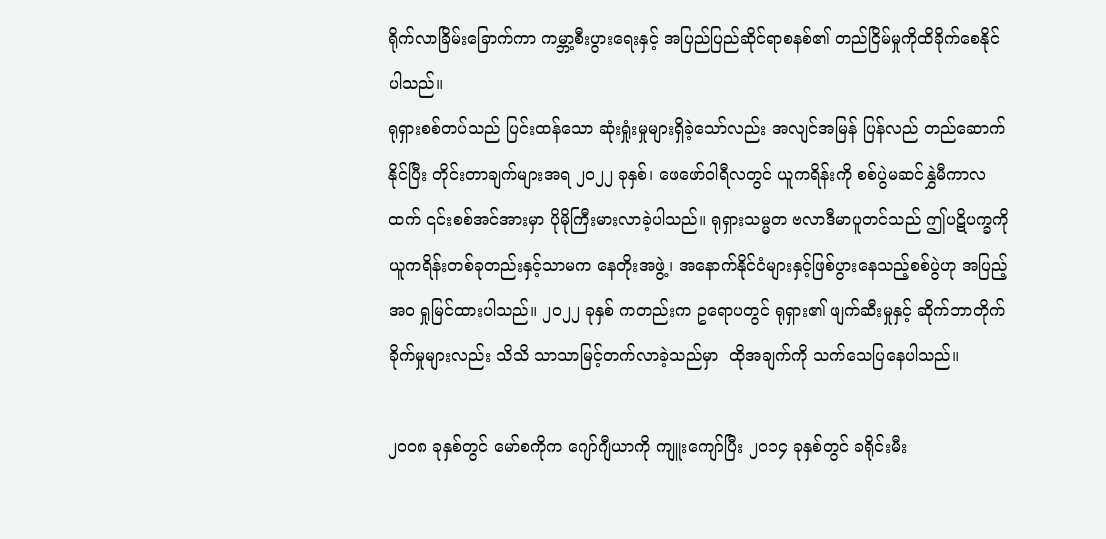ရိုက်လာခြိမ်းခြောက်ကာ ကမ္ဘာ့စီးပွားရေးနှင့် အပြည်ပြည်ဆိုင်ရာစနစ်၏ တည်ငြိမ်မှုကိုထိခိုက်စေနိုင်ပါသည်။
ရုရှားစစ်တပ်သည် ပြင်းထန်သော ဆုံးရှုံးမှုများရှိခဲ့သော်လည်း အလျင်အမြန် ပြန်လည် တည်ဆောက်နိုင်ပြီး တိုင်းတာချက်များအရ ၂၀၂၂ ခုနှစ်၊ ဖေဖော်ဝါရီလတွင် ယူကရိန်းကို စစ်ပွဲမဆင်နွှဲမီကာလထက် ၎င်းစစ်အင်အားမှာ ပိုမိုကြီးမားလာခဲ့ပါသည်။ ရုရှားသမ္မတ ဗလာဒီမာပူတင်သည် ဤပဋိပက္ခကို ယူကရိန်းတစ်ခုတည်းနှင့်သာမက နေတိုးအဖွဲ့၊ အနောက်နိုင်ငံများနှင့်ဖြစ်ပွားနေသည့်စစ်ပွဲဟု အပြည့်အဝ ရှုမြင်ထားပါသည်။ ၂၀၂၂ ခုနှစ် ကတည်းက ဥရောပတွင် ရုရှား၏ ဖျက်ဆီးမှုနှင့် ဆိုက်ဘာတိုက်ခိုက်မှုများလည်း သိသိ သာသာမြင့်တက်လာခဲ့သည်မှာ  ထိုအချက်ကို သက်သေပြနေပါသည်။

၂၀၀၈ ခုနှစ်တွင် မော်စကိုက ဂျော်ဂျီယာကို ကျူးကျော်ပြီး ၂၀၁၄ ခုနှစ်တွင် ခရိုင်းမီး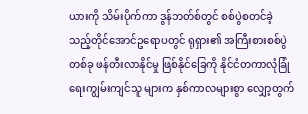ယားကို သိမ်းပိုက်ကာ ဒွန်ဘတ်စ်တွင် စစ်ပွဲစတင်ခဲ့သည့်တိုင်အောင်ဥရောပတွင် ရုရှား၏ အကြီးစားစစ်ပွဲတစ်ခု ဖန်တီးလာနိုင်မှု ဖြစ်နိုင်ခြေကို နိုင်ငံတကာလုံခြုံရေးကျွမ်းကျင်သူ များက နှစ်ကာလများစွာ လျှော့တွက်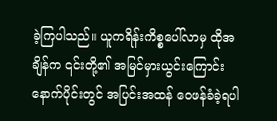ခဲ့ကြပါသည်။ ယူကရိန်းကိစ္စပေါ်လာမှ ထိုအချိန်က ၎င်းတို့၏ အမြင်မှားယွင်းကြောင်း နောက်ပိုင်းတွင် အပြင်းအထန် ဝေဖန်ခံခဲ့ရပါ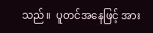သည်။  ပူတင်အနေဖြင့် အား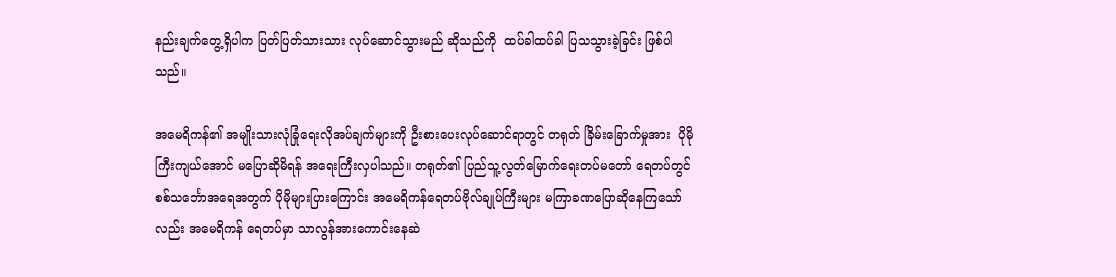နည်းချက်တွေ့ရှိပါက ပြတ်ပြတ်သားသား လုပ်ဆောင်သွားမည် ဆိုသည်ကို  ထပ်ခါထပ်ခါ ပြသသွားခဲ့ခြင်း ဖြစ်ပါသည်။

အမေရိကန်၏ အမျိုးသားလုံခြုံရေးလိုအပ်ချက်များကို ဦးစားပေးလုပ်ဆောင်ရာတွင် တရုတ် ခြိမ်းခြောက်မှုအား  ပိုမိုကြီးကျယ်အောင် မပြောဆိုမိရန် အရေးကြီးလှပါသည်။ တရုတ်၏ ပြည်သူ့လွတ်မြောက်ရေးတပ်မတော် ရေတပ်တွင် စစ်သင်္ဘောအရေအတွက် ပိုမိုများပြားကြောင်း အမေရိကန်ရေတပ်ဗိုလ်ချုပ်ကြီးများ မကြာခဏပြောဆိုနေကြသော်လည်း အမေရိကန် ရေတပ်မှာ သာလွန်အားကောင်းနေဆဲ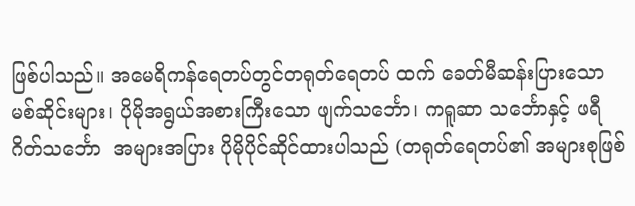ဖြစ်ပါသည်။ အမေရိကန်ရေတပ်တွင်တရုတ်ရေတပ် ထက် ခေတ်မီဆန်းပြားသော မစ်ဆိုင်းများ၊ ပိုမိုအရွယ်အစားကြီးသော ဖျက်သင်္ဘော၊ ကရူဆာ သင်္ဘောနှင့် ဖရီဂိတ်သင်္ဘော  အများအပြား ပိုမိုပိုင်ဆိုင်ထားပါသည် (တရုတ်ရေတပ်၏ အများစုဖြစ်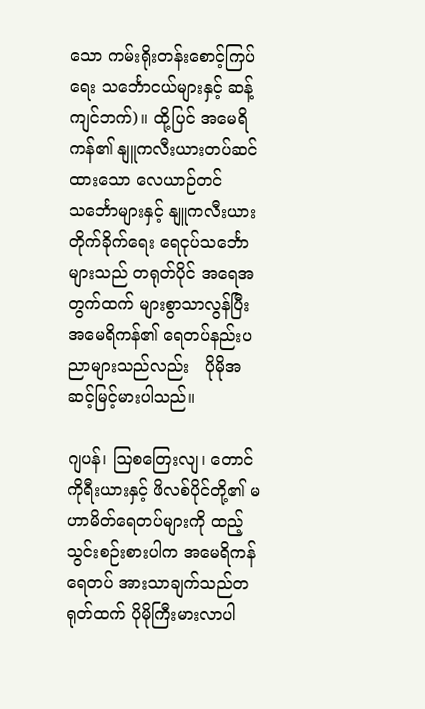သော ကမ်းရိုးတန်းစောင့်ကြပ်ရေး သင်္ဘောငယ်များနှင့် ဆန့်ကျင်ဘက်)။ ထို့ပြင် အမေရိကန်၏ နျူကလီးယားတပ်ဆင်ထားသော လေယာဉ်တင်သင်္ဘောများနှင့် နျူကလီးယား တိုက်ခိုက်ရေး ရေငုပ်သင်္ဘောများသည် တရုတ်ပိုင် အရေအတွက်ထက် များစွာသာလွန်ပြီး အမေရိကန်၏ ရေတပ်နည်းပညာများသည်လည်း   ပိုမိုအဆင့်မြင့်မားပါသည်။

ဂျပန်၊ ဩစတြေးလျ၊ တောင်ကိုရီးယားနှင့် ဖိလစ်ပိုင်တို့၏ မဟာမိတ်ရေတပ်များကို ထည့်သွင်းစဉ်းစားပါက အမေရိကန်ရေတပ် အားသာချက်သည်တရုတ်ထက် ပိုမိုကြီးမားလာပါ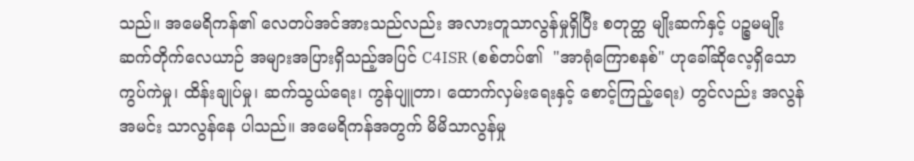သည်။ အမေရိကန်၏ လေတပ်အင်အားသည်လည်း အလားတူသာလွန်မှုရှိပြီး စတုတ္ထ မျိုးဆက်နှင့် ပဉ္စမမျိုးဆက်တိုက်လေယာဉ် အများအပြားရှိသည့်အပြင် C4ISR (စစ်တပ်၏  "အာရုံကြောစနစ်" ဟုခေါ်ဆိုလေ့ရှိသော ကွပ်ကဲမှု၊ ထိန်းချုပ်မှု၊ ဆက်သွယ်ရေး၊ ကွန်ပျူတာ၊ ထောက်လှမ်းရေးနှင့် စောင့်ကြည့်ရေး) တွင်လည်း အလွန်အမင်း သာလွန်နေ ပါသည်။ အမေရိကန်အတွက် မိမိသာလွန်မှု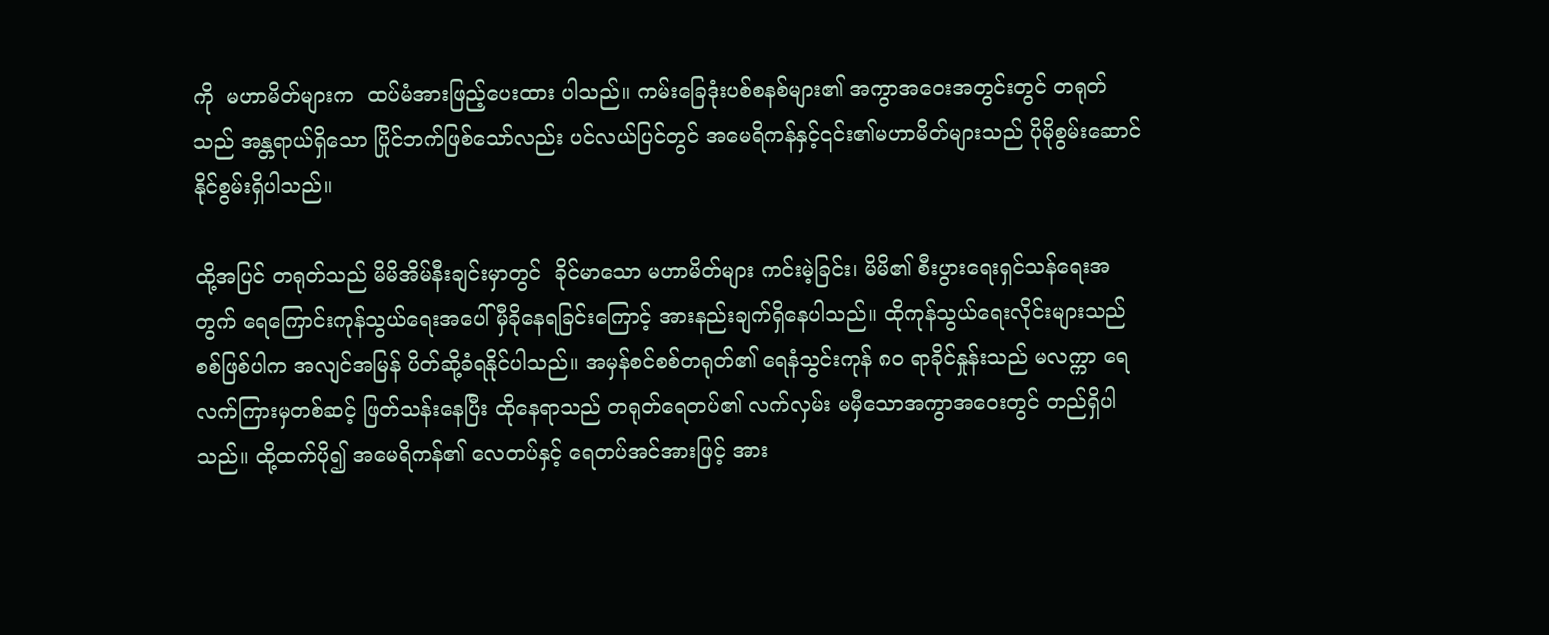ကို  မဟာမိတ်များက  ထပ်မံအားဖြည့်ပေးထား ပါသည်။ ကမ်းခြေဒုံးပစ်စနစ်များ၏ အကွာအဝေးအတွင်းတွင် တရုတ်သည် အန္တရာယ်ရှိသော ပြိုင်ဘက်ဖြစ်သော်လည်း ပင်လယ်ပြင်တွင် အမေရိကန်နှင့်၎င်း၏မဟာမိတ်များသည် ပိုမိုစွမ်းဆောင်နိုင်စွမ်းရှိပါသည်။

ထို့အပြင် တရုတ်သည် မိမိအိမ်နီးချင်းမှာတွင်  ခိုင်မာသော မဟာမိတ်များ ကင်းမဲ့ခြင်း၊ မိမိ၏ စီးပွားရေးရှင်သန်ရေးအတွက် ရေကြောင်းကုန်သွယ်ရေးအပေါ် မှီခိုနေရခြင်းကြောင့် အားနည်းချက်ရှိနေပါသည်။ ထိုကုန်သွယ်ရေးလိုင်းများသည် စစ်ဖြစ်ပါက အလျင်အမြန် ပိတ်ဆို့ခံရနိုင်ပါသည်။ အမှန်စင်စစ်တရုတ်၏ ရေနံသွင်းကုန် ၈၀ ရာခိုင်နှုန်းသည် မလက္ကာ ရေလက်ကြားမှတစ်ဆင့် ဖြတ်သန်းနေပြီး ထိုနေရာသည် တရုတ်ရေတပ်၏ လက်လှမ်း မမှီသောအကွာအဝေးတွင် တည်ရှိပါသည်။ ထို့ထက်ပို၍ အမေရိကန်၏ လေတပ်နှင့် ရေတပ်အင်အားဖြင့် အား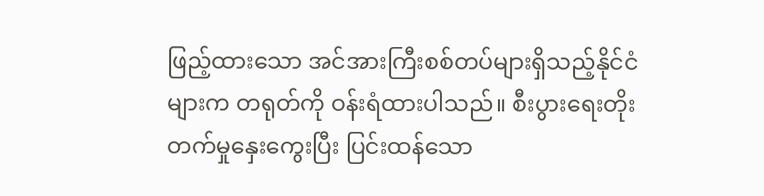ဖြည့်ထားသော အင်အားကြီးစစ်တပ်များရှိသည့်နိုင်ငံများက တရုတ်ကို ဝန်းရံထားပါသည်။ စီးပွားရေးတိုးတက်မှုနှေးကွေးပြီး ပြင်းထန်သော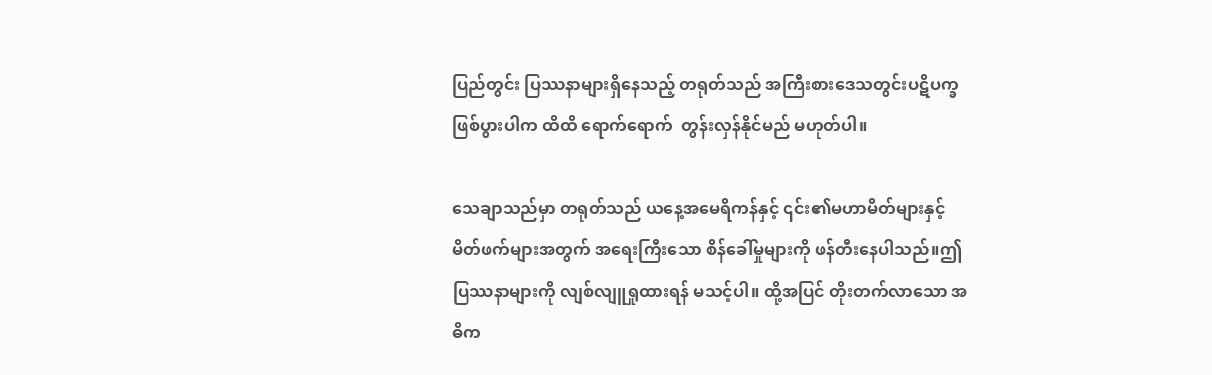ပြည်တွင်း ပြဿနာများရှိနေသည့် တရုတ်သည် အကြီးစားဒေသတွင်းပဋိပက္ခ ဖြစ်ပွားပါက ထိထိ ရောက်ရောက်  တွန်းလှန်နိုင်မည် မဟုတ်ပါ။

သေချာသည်မှာ တရုတ်သည် ယနေ့အမေရိကန်နှင့် ၎င်း၏မဟာမိတ်များနှင့် မိတ်ဖက်များအတွက် အရေးကြီးသော စိန်ခေါ်မှုများကို ဖန်တီးနေပါသည်။ဤပြဿနာများကို လျစ်လျူရှုထားရန် မသင့်ပါ။ ထို့အပြင် တိုးတက်လာသော အဓိက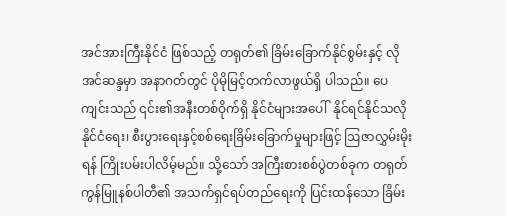အင်အားကြီးနိုင်ငံ ဖြစ်သည့် တရုတ်၏ ခြိမ်းခြောက်နိုင်စွမ်းနှင့် လိုအင်ဆန္ဒမှာ အနာဂတ်တွင် ပိုမိုမြင့်တက်လာဖွယ်ရှိ ပါသည်။ ပေကျင်းသည် ၎င်း၏အနီးတစ်ဝိုက်ရှိ နိုင်ငံများအပေါ်  နိုင်ရင်နိုင်သလို နိုင်ငံရေး၊ စီးပွားရေးနှင့်စစ်ရေးခြိမ်းခြောက်မှုများဖြင့် ဩဇာလွှမ်းမိုးရန် ကြိုးပမ်းပါလိမ့်မည်။ သို့သော် အကြီးစားစစ်ပွဲတစ်ခုက တရုတ်ကွန်မြူနစ်ပါတီ၏ အသက်ရှင်ရပ်တည်ရေးကို ပြင်းထန်သော ခြိမ်း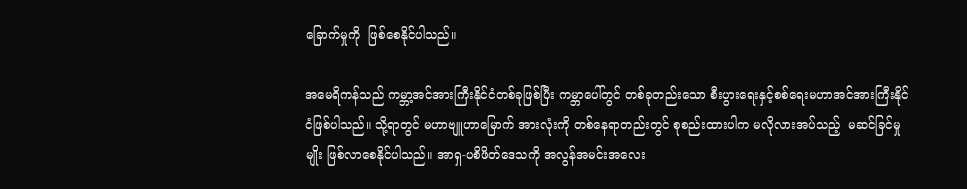ခြောက်မှုကို  ဖြစ်စေနိုင်ပါသည်။

အမေရိကန်သည် ကမ္ဘာ့အင်အားကြီးနိုင်ငံတစ်ခုဖြစ်ပြီး ကမ္ဘာပေါ်တွင် တစ်ခုတည်းသော စီးပွားရေးနှင့်စစ်ရေးမဟာအင်အားကြီးနိုင်ငံဖြစ်ပါသည်။ သို့ရာတွင် မဟာဗျူဟာမြောက် အားလုံးကို တစ်နေရာတည်းတွင် စုစည်းထားပါက မလိုလားအပ်သည့်  မဆင်ခြင်မှုမျိုး ဖြစ်လာစေနိုင်ပါသည်။ အာရှ-ပစိဖိတ်ဒေသကို အလွန်အမင်းအလေး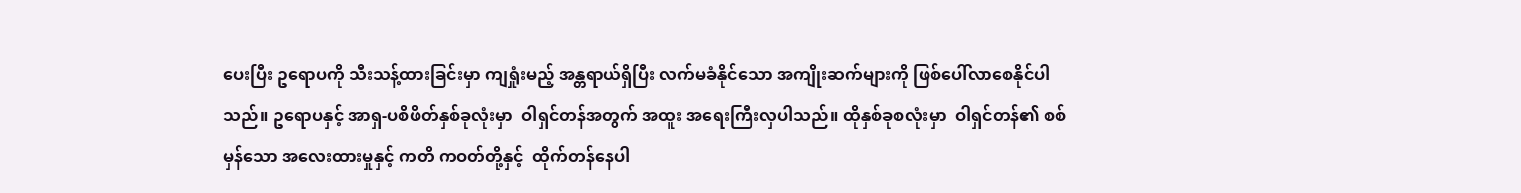ပေးပြီး ဥရောပကို သီးသန့်ထားခြင်းမှာ ကျရှုံးမည့် အန္တရာယ်ရှိပြီး လက်မခံနိုင်သော အကျိုးဆက်များကို ဖြစ်ပေါ်လာစေနိုင်ပါသည်။ ဥရောပနှင့် အာရှ-ပစိဖိတ်နှစ်ခုလုံးမှာ  ဝါရှင်တန်အတွက် အထူး အရေးကြီးလှပါသည်။ ထိုနှစ်ခုစလုံးမှာ  ဝါရှင်တန်၏ စစ်မှန်သော အလေးထားမှုနှင့် ကတိ ကဝတ်တို့နှင့်  ထိုက်တန်နေပါ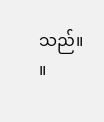သည်။         ။